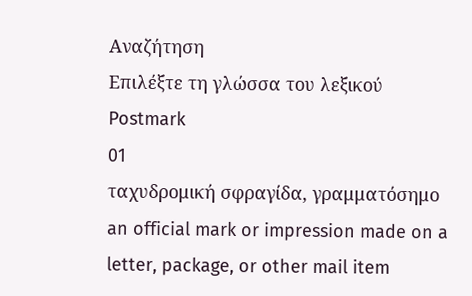Αναζήτηση
Επιλέξτε τη γλώσσα του λεξικού
Postmark
01
ταχυδρομική σφραγίδα, γραμματόσημο
an official mark or impression made on a letter, package, or other mail item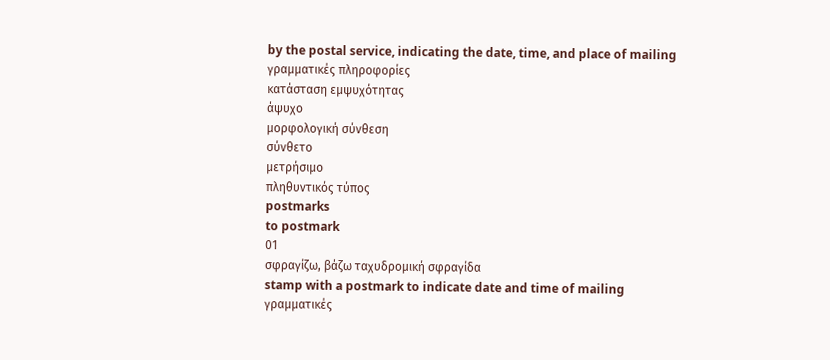by the postal service, indicating the date, time, and place of mailing
γραμματικές πληροφορίες
κατάσταση εμψυχότητας
άψυχο
μορφολογική σύνθεση
σύνθετο
μετρήσιμο
πληθυντικός τύπος
postmarks
to postmark
01
σφραγίζω, βάζω ταχυδρομική σφραγίδα
stamp with a postmark to indicate date and time of mailing
γραμματικές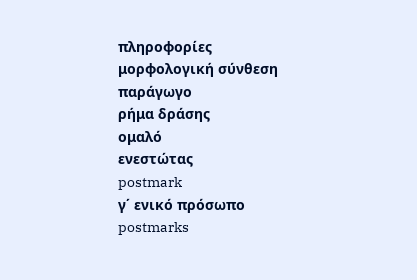πληροφορίες
μορφολογική σύνθεση
παράγωγο
ρήμα δράσης
ομαλό
ενεστώτας
postmark
γ΄ ενικό πρόσωπο
postmarks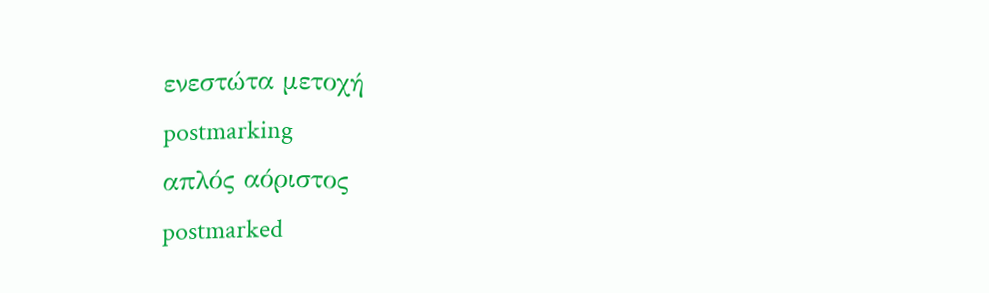ενεστώτα μετοχή
postmarking
απλός αόριστος
postmarked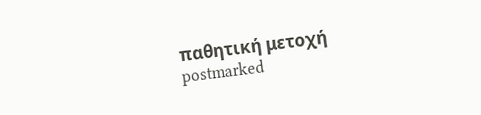παθητική μετοχή
postmarked